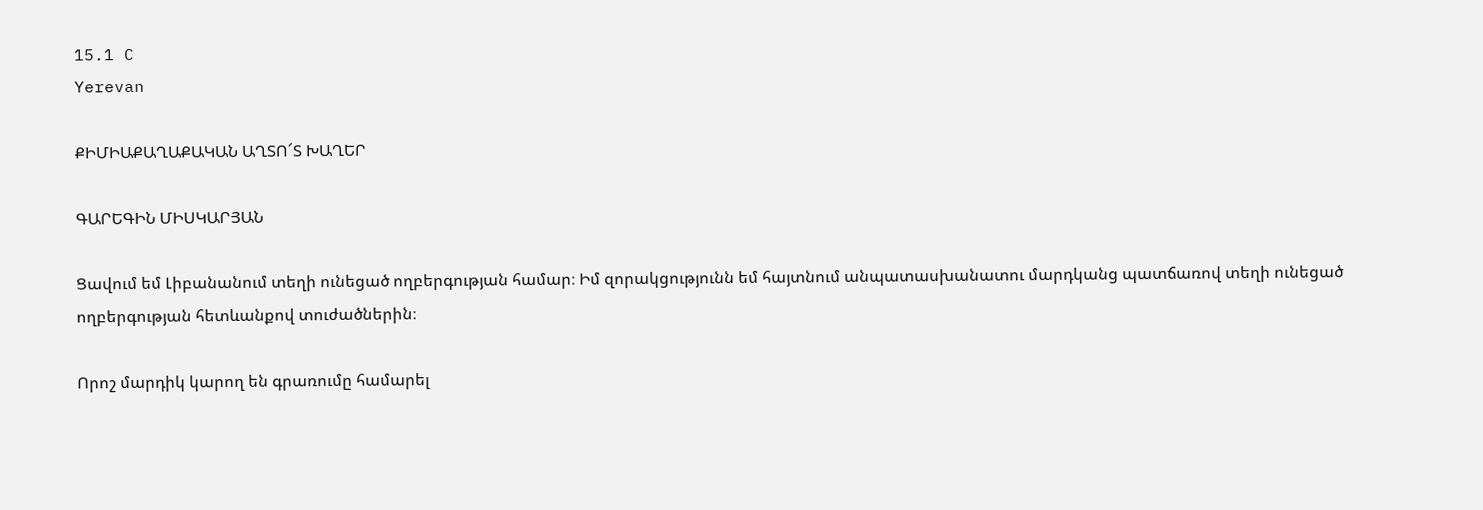15.1 C
Yerevan

ՔԻՄԻԱՔԱՂԱՔԱԿԱՆ ԱՂՏՈ՜Տ ԽԱՂԵՐ

ԳԱՐԵԳԻՆ ՄԻՍԿԱՐՅԱՆ

Ցավում եմ Լիբանանում տեղի ունեցած ողբերգության համար։ Իմ զորակցությունն եմ հայտնում անպատասխանատու մարդկանց պատճառով տեղի ունեցած ողբերգության հետևանքով տուժածներին։

Որոշ մարդիկ կարող են գրառումը համարել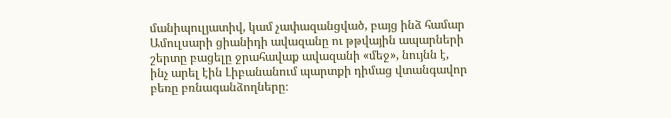մանիպուլյատիվ, կամ չափազանցված, բայց ինձ համար Ամուլսարի ցիանիդի ավազանը ու թթվային ապարների շերտը բացելը ջրահավաք ավազանի «մեջ», նույնն է, ինչ արել էին Լիբանանում պարտքի դիմաց վտանգավոր բեռը բռնագանձողները։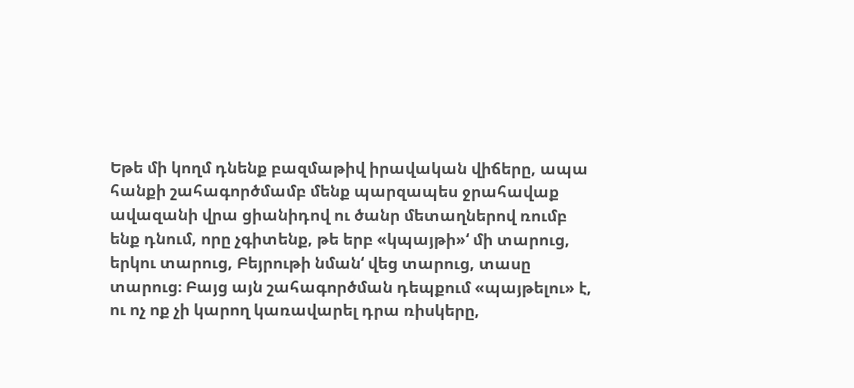Եթե մի կողմ դնենք բազմաթիվ իրավական վիճերը, ապա հանքի շահագործմամբ մենք պարզապես ջրահավաք ավազանի վրա ցիանիդով ու ծանր մետաղներով ռումբ ենք դնում, որը չգիտենք, թե երբ «կպայթի»‘ մի տարուց, երկու տարուց, Բեյրութի նման‘ վեց տարուց, տասը տարուց։ Բայց այն շահագործման դեպքում «պայթելու» է, ու ոչ ոք չի կարող կառավարել դրա ռիսկերը,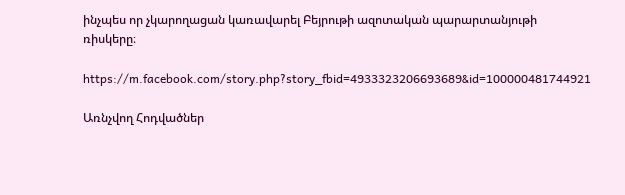ինչպես որ չկարողացան կառավարել Բեյրութի ազոտական պարարտանյութի ռիսկերը։

https://m.facebook.com/story.php?story_fbid=4933323206693689&id=100000481744921

Առնչվող Հոդվածներ